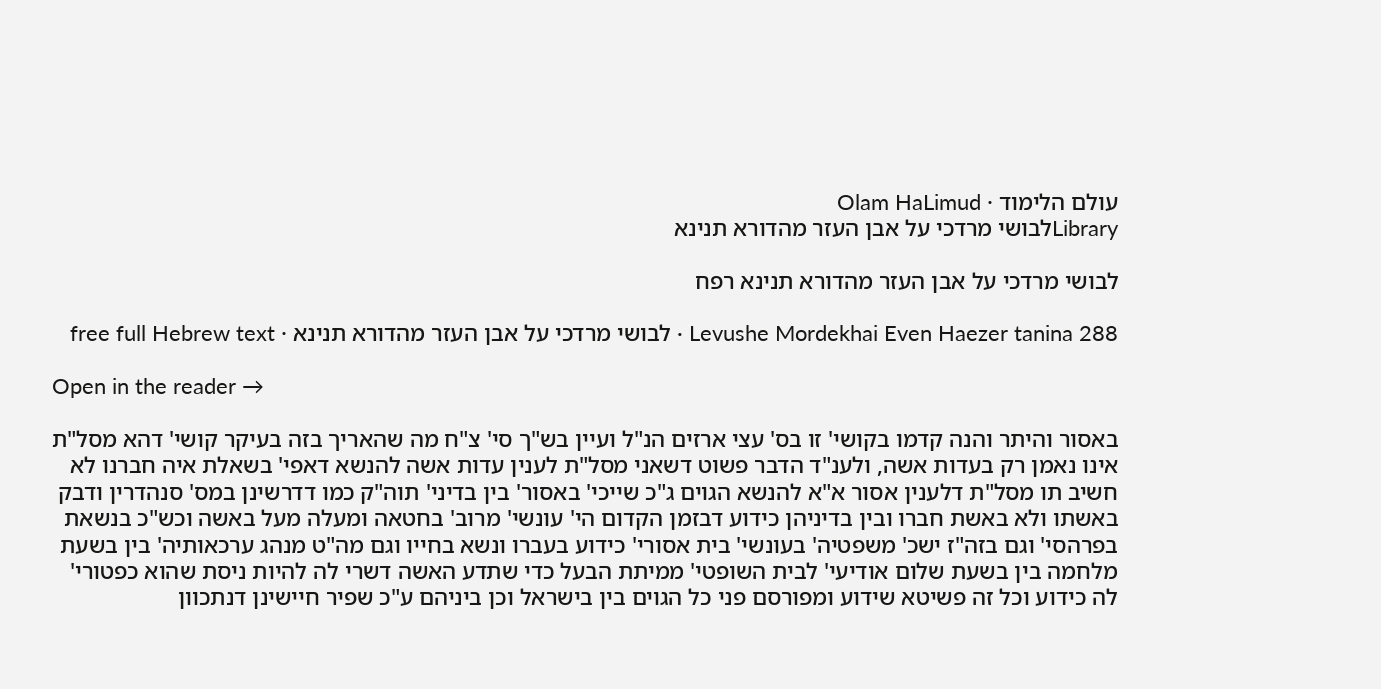עולם הלימוד · Olam HaLimud
Libraryלבושי מרדכי על אבן העזר מהדורא תנינא

לבושי מרדכי על אבן העזר מהדורא תנינא רפח

Levushe Mordekhai Even Haezer tanina 288 · לבושי מרדכי על אבן העזר מהדורא תנינא · free full Hebrew text

Open in the reader →

באסור והיתר והנה קדמו בקושי' זו בס' עצי ארזים הנ"ל ועיין בש"ך סי' צ"ח מה שהאריך בזה בעיקר קושי' דהא מסל"ת אינו נאמן רק בעדות אשה, ולענ"ד הדבר פשוט דשאני מסל"ת לענין עדות אשה להנשא דאפי' בשאלת איה חברנו לא חשיב תו מסל"ת דלענין אסור א"א להנשא הגוים ג"כ שייכי' באסור' בין בדיני' תוה"ק כמו דדרשינן במס' סנהדרין ודבק באשתו ולא באשת חברו ובין בדיניהן כידוע דבזמן הקדום הי' עונשי' מרוב' בחטאה ומעלה מעל באשה וכש"כ בנשאת בפרהסי' וגם בזה"ז ישכ' משפטיה' בעונשי' בית אסורי' כידוע בעברו ונשא בחייו וגם מה"ט מנהג ערכאותיה' בין בשעת מלחמה בין בשעת שלום אודיעי' לבית השופטי' ממיתת הבעל כדי שתדע האשה דשרי לה להיות ניסת שהוא כפטורי' לה כידוע וכל זה פשיטא שידוע ומפורסם פני כל הגוים בין בישראל וכן ביניהם ע"כ שפיר חיישינן דנתכוון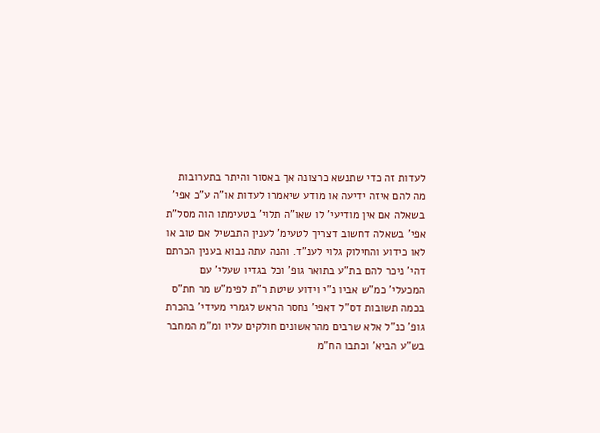לעדות זה כדי שתנשא כרצונה אך באסור והיתר בתערובות מה להם איזה ידיעה או מודע שיאמרו לעדות או"ה ע"כ אפי' בשאלה אם אין מודיעי' לו שאו"ה תלוי' בטעימתו הוה מסל"ת אפי' בשאלה דחשוב דצריך לטעימ' לענין התבשיל אם טוב או לאו כידוע והחילוק גלוי לענ"ד. והנה עתה נבוא בענין הכרתם דהי' ניכר להם בת"ע בתואר גופ' וכל בגדיו שעלי' עם המכעלי' כמ"ש אביו נ"י וידוע שיטת ר"ת לפימ"ש מר חת"ס בכמה תשובות דס"ל דאפי' נחסר הראש לגמרי מעידי' בהכרת גופ' כנ"ל אלא שרבים מהראשונים חולקים עליו ומ"מ המחבר בש"ע הביא' וכתבו הח"מ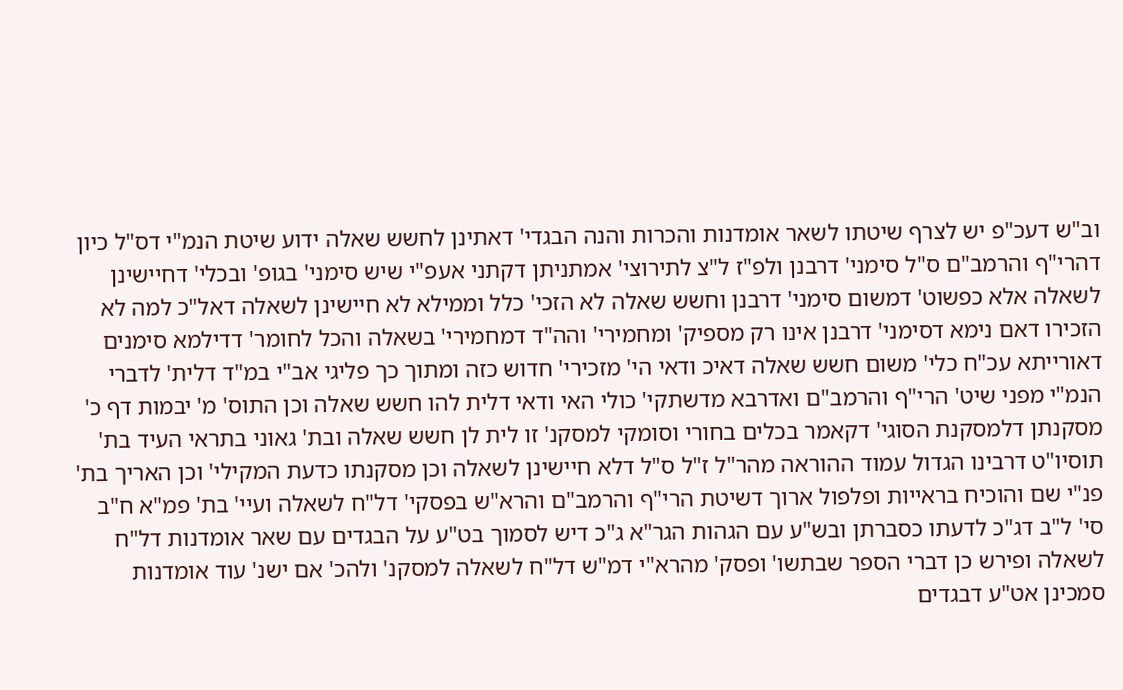וב"ש דעכ"פ יש לצרף שיטתו לשאר אומדנות והכרות והנה הבגדי' דאתינן לחשש שאלה ידוע שיטת הנמ"י דס"ל כיון דהרי"ף והרמב"ם ס"ל סימני' דרבנן ולפ"ז ל"צ לתירוצי' אמתניתן דקתני אעפ"י שיש סימני' בגופ' ובכלי' דחיישינן לשאלה אלא כפשוט' דמשום סימני' דרבנן וחשש שאלה לא הזכי' כלל וממילא לא חיישינן לשאלה דאל"כ למה לא הזכירו דאם נימא דסימני' דרבנן אינו רק מספיק' ומחמירי' והה"ד דמחמירי' בשאלה והכל לחומר' דדילמא סימנים דאורייתא עכ"ח כלי' משום חשש שאלה דאיכ ודאי הי' מזכירי' חדוש כזה ומתוך כך פליגי אב"י במ"ד דלית' לדברי הנמ"י מפני שיט' הרי"ף והרמב"ם ואדרבא מדשתקי' כולי האי ודאי דלית להו חשש שאלה וכן התוס' מ' יבמות דף כ' מסקנתן דלמסקנת הסוגי' דקאמר בכלים בחורי וסומקי למסקנ' זו לית לן חשש שאלה ובת' גאוני בתראי העיד בת' תוסיו"ט דרבינו הגדול עמוד ההוראה מהר"ל ז"ל ס"ל דלא חיישינן לשאלה וכן מסקנתו כדעת המקילי' וכן האריך בת' פנ"י שם והוכיח בראייות ופלפול ארוך דשיטת הרי"ף והרמב"ם והרא"ש בפסקי' דל"ח לשאלה ועיי' בת' פמ"א ח"ב סי' ל"ב דג"כ לדעתו כסברתן ובש"ע עם הגהות הגר"א ג"כ דיש לסמוך בט"ע על הבגדים עם שאר אומדנות דל"ח לשאלה ופירש כן דברי הספר שבתשו' ופסק' מהרא"י דמ"ש דל"ח לשאלה למסקנ' ולהכ' אם ישנ' עוד אומדנות סמכינן אט"ע דבגדים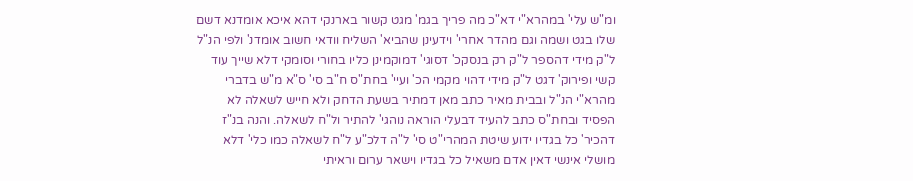ומ"ש עלי' במהרא"י דא"כ מה פריך בגמ' מגט קשור בארנקי דהא איכא אומדנא דשם שלו בגט ושמה וגם מהדר אחרי' וידעינן שהביא' השליח וודאי חשוב אומדנ' ולפי הנ"ל ל"ק מידי דהספר ל"ק רק בנסקכ' דסוגי' דמוקמינן כליו בחורי וסומקי דלא שייך עוד קשי ופירוק' דגט ל"ק מידי דהוי מקמי הכ' ועיי' בחת"ס ח"ב סי' ס"א מ"ש בדברי מהרא"י הנ"ל ובבית מאיר כתב מאן דמתיר בשעת הדחק ולא חייש לשאלה לא הפסיד ובחת"ס כתב להעיד דבעלי הוראה נוהגי' להתיר ול"ח לשאלה. והנה בנ"ז דהכיר' כל בגדיו ידוע שיטת המהרי"ט סי' ל"ה דלכ"ע ל"ח לשאלה כמו כלי' דלא מושלי אינשי דאין אדם משאיל כל בגדיו וישאר ערום וראיתי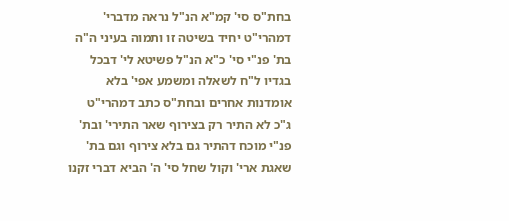בחת"ס סי' קמ"א הנ"ל נראה מדברי' דמהרי"ט יחיד בשיטה זו ותמוה בעיני ה"ה בת' פנ"י סי' כ"א הנ"ל פשיטא לי' דבכל בגדיו ל"ח לשאלה ומשמע אפי' בלא אומדנות אחרים ובחת"ס כתב דמהרי"ט ג"כ לא התיר רק בצירוף שאר התירי' ובת' פנ"י מוכח דהתיר גם בלא צירוף וגם בת' שאגת ארי' וקול שחל סי' ה' הביא דברי זקנו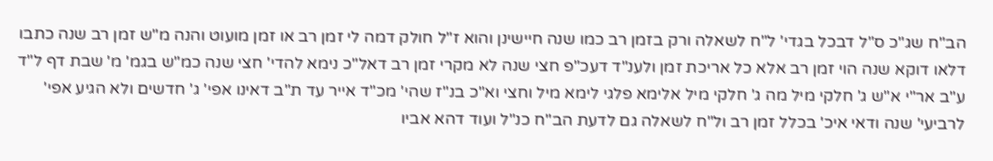הב"ח שג"כ ס"ל דבכל בגדי' ל"ח לשאלה ורק בזמן רב כמו שנה חיישינן והוא ז"ל חולק דמה לי זמן רב או זמן מועוט והנה מ"ש זמן רב שנה כתבו דלאו דוקא שנה הוי זמן רב אלא כל אריכת זמן ולענ"ד דעכ"פ חצי שנה לא מקרי זמן רב דאל"כ נימא להדי' חצי שנה כמ"ש בגמ' מ' שבת דף ל"ד ע"ב אר"י א"ש ג' חלקי מיל מה ג' חלקי מיל אלימא פלגי לימא מיל וחצי וא"כ בנ"ז שהי' מכ"ד אייר עד ת"ב דאינו אפי' ג' חדשים ולא הגיע אפי' לרביעי' שנה ודאי איכ' בכלל זמן רב ול"ח לשאלה גם לדעת הב"ח כנ"ל ועוד דהא אביו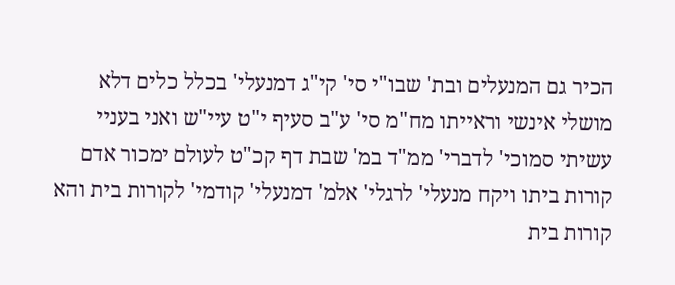הכיר גם המנעלים ובת' שבו"י סי' קי"ג דמנעלי' בכלל כלים דלא מושלי אינשי וראייתו מח"מ סי' ע"ב סעיף י"ט עיי"ש ואני בעניי עשיתי סמוכי' לדברי' ממ"ד במ' שבת דף קכ"ט לעולם ימכור אדם קורות ביתו ויקח מנעלי' לרגלי' אלמ' דמנעלי' קודמי' לקורות בית והא קורות בית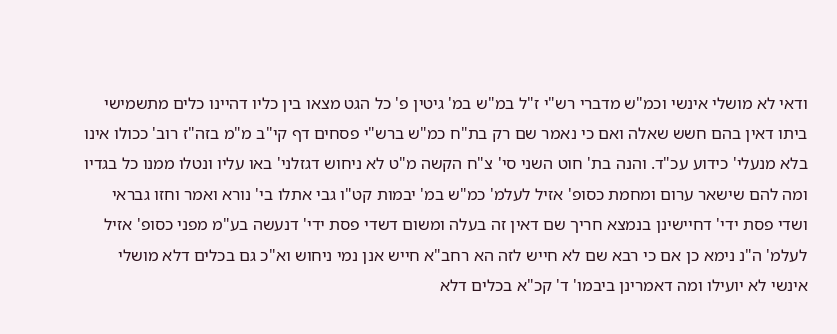ודאי לא מושלי אינשי וכמ"ש מדברי רש"י ז"ל במ"ש במ' גיטין פ' כל הגט מצאו בין כליו דהיינו כלים מתשמישי ביתו דאין בהם חשש שאלה ואם כי נאמר שם רק בת"ח כמ"ש ברש"י פסחים דף קי"ב מ"מ בזה"ז רוב' ככולו אינו בלא מנעלי' כידוע עכ"ד. והנה בת' חוט השני סי' צ"ח הקשה מ"ט לא ניחוש דגזלני' באו עליו ונטלו ממנו כל בגדיו ומה להם שישאר ערום ומחמת כסופ' אזיל לעלמ' כמ"ש במ' יבמות קט"ו גבי אתלו בי' נורא ואמר וחזו גבראי ושדי פסת ידי' דחיישינן בנמצא חריך שם דאין זה בעלה ומשום דשדי פסת ידי' דנעשה בע"מ מפני כסופ' אזיל לעלמ' ה"נ נימא כן אם כי רבא שם לא חייש לזה הא רחב"א חייש אנן נמי ניחוש וא"כ גם בכלים דלא מושלי אינשי לא יועילו ומה דאמרינן ביבמו' ד' קכ"א בכלים דלא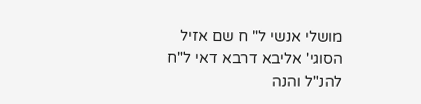מושלי אנשי ל" ח שם אזיל הסוגי' אליבא דרבא דאי ל"ח להנ"ל והנה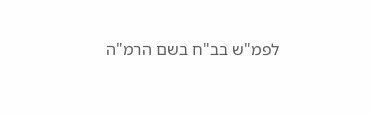לפמ"ש בב"ח בשם הרמ"ה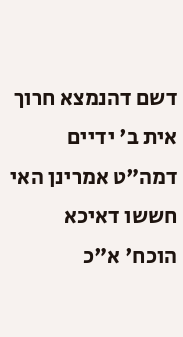דשם דהנמצא חרוך אית ב' ידיים דמה"ט אמרינן האי חששו דאיכא הוכח' א"כ